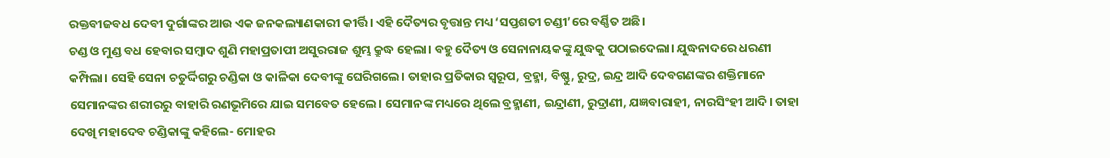ରକ୍ତବୀଜବଧ ଦେବୀ ଦୁର୍ଗାଙ୍କର ଆଉ ଏକ ଜନକଲ୍ୟାଣକାରୀ କୀର୍ତ୍ତି। ଏହି ଦୈତ୍ୟର ବୃତ୍ତାନ୍ତ ମଧ୍ୟ ‘ସପ୍ତଶତୀ ଚଣ୍ଡୀ’ରେ ବର୍ଣ୍ଣିତ ଅଛି।
ଚଣ୍ଡ ଓ ମୁଣ୍ଡ ବଧ ହେବାର ସମ୍ବାଦ ଶୁଣି ମହାପ୍ରତାପୀ ଅସୁରରାଜ ଶୁମ୍ଭ କ୍ରୁଦ୍ଧ ହେଲା। ବହୁ ଦୈତ୍ୟ ଓ ସେନାନାୟକଙ୍କୁ ଯୁଦ୍ଧକୁ ପଠାଇଦେଲା। ଯୁଦ୍ଧନାଦରେ ଧରଣୀ କମ୍ପିଲା। ସେହି ସେନା ଚତୁର୍ଦ୍ଦିଗରୁ ଚଣ୍ଡିକା ଓ କାଳିକା ଦେବୀଙ୍କୁ ଘେରିଗଲେ। ତାହାର ପ୍ରତିକାର ସ୍ୱରୂପ, ବ୍ରହ୍ମା, ବିଷ୍ଣୁ, ରୁଦ୍ର, ଇନ୍ଦ୍ର ଆଦି ଦେବଗଣଙ୍କର ଶକ୍ତିମାନେ ସେମାନଙ୍କର ଶରୀରରୁ ବାହାରି ରଣଭୂମିରେ ଯାଇ ସମବେତ ହେଲେ। ସେମାନଙ୍କ ମଧ୍ୟରେ ଥିଲେ ବ୍ରହ୍ମାଣୀ, ଇନ୍ଦ୍ରାଣୀ, ରୁଦ୍ରାଣୀ, ଯଜ୍ଞବାରାହୀ, ନାରସିଂହୀ ଆଦି। ତାହା ଦେଖି ମହାଦେବ ଚଣ୍ଡିକାଙ୍କୁ କହିଲେ- ମୋହର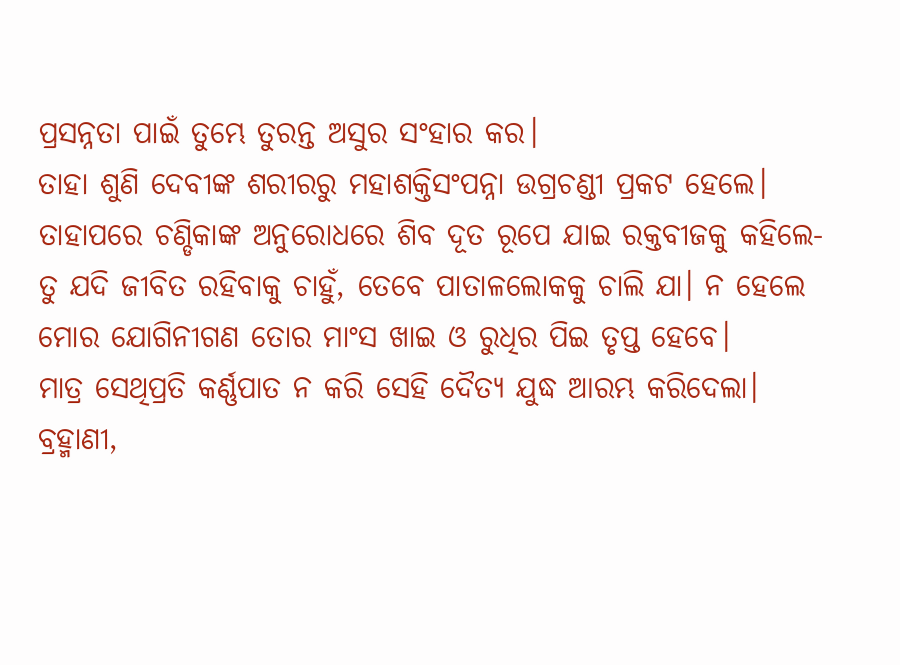ପ୍ରସନ୍ନତା ପାଇଁ ତୁମ୍ଭେ ତୁରନ୍ତ ଅସୁର ସଂହାର କର।
ତାହା ଶୁଣି ଦେବୀଙ୍କ ଶରୀରରୁ ମହାଶକ୍ତିସଂପନ୍ନା ଉଗ୍ରଚଣ୍ଡୀ ପ୍ରକଟ ହେଲେ। ତାହାପରେ ଚଣ୍ଡିକାଙ୍କ ଅନୁରୋଧରେ ଶିବ ଦୂତ ରୂପେ ଯାଇ ରକ୍ତବୀଜକୁ କହିଲେ- ତୁ ଯଦି ଜୀବିତ ରହିବାକୁ ଚାହୁଁ, ତେବେ ପାତାଳଲୋକକୁ ଚାଲି ଯା। ନ ହେଲେ ମୋର ଯୋଗିନୀଗଣ ତୋର ମାଂସ ଖାଇ ଓ ରୁଧିର ପିଇ ତୃପ୍ତ ହେବେ।
ମାତ୍ର ସେଥିପ୍ରତି କର୍ଣ୍ଣପାତ ନ କରି ସେହି ଦୈତ୍ୟ ଯୁଦ୍ଧ ଆରମ୍ଭ କରିଦେଲା। ବ୍ରହ୍ମାଣୀ,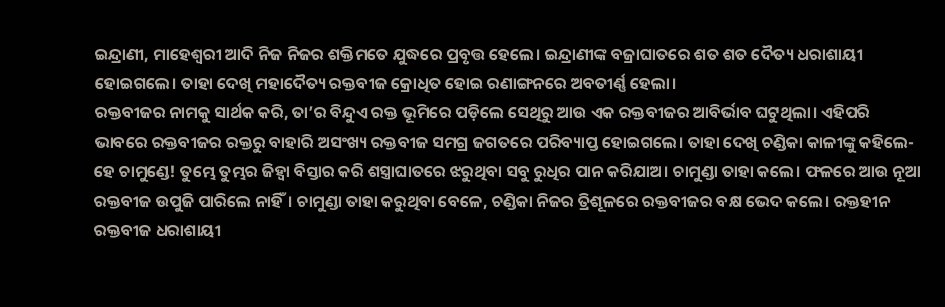ଇନ୍ଦ୍ରାଣୀ, ମାହେଶ୍ୱରୀ ଆଦି ନିଜ ନିଜର ଶକ୍ତିମତେ ଯୁଦ୍ଧରେ ପ୍ରବୃତ୍ତ ହେଲେ। ଇନ୍ଦ୍ରାଣୀଙ୍କ ବଜ୍ରାଘାତରେ ଶତ ଶତ ଦୈତ୍ୟ ଧରାଶାୟୀ ହୋଇଗଲେ। ତାହା ଦେଖି ମହାଦୈତ୍ୟ ରକ୍ତବୀଜ କ୍ରୋଧିତ ହୋଇ ରଣାଙ୍ଗନରେ ଅବତୀର୍ଣ୍ଣ ହେଲା।
ରକ୍ତବୀଜର ନାମକୁ ସାର୍ଥକ କରି, ତା’ର ବିନ୍ଦୁଏ ରକ୍ତ ଭୂମିରେ ପଡ଼ିଲେ ସେଥିରୁ ଆଉ ଏକ ରକ୍ତବୀଜର ଆବିର୍ଭାବ ଘଟୁଥିଲା। ଏହିପରି ଭାବରେ ରକ୍ତବୀଜର ରକ୍ତରୁ ବାହାରି ଅସଂଖ୍ୟ ରକ୍ତବୀଜ ସମଗ୍ର ଜଗତରେ ପରିବ୍ୟାପ୍ତ ହୋଇଗଲେ। ତାହା ଦେଖି ଚଣ୍ଡିକା କାଳୀଙ୍କୁ କହିଲେ- ହେ ଚାମୁଣ୍ଡେ! ତୁମ୍ଭେ ତୁମ୍ଭର ଜିହ୍ୱା ବିସ୍ତାର କରି ଶସ୍ତ୍ରାଘାତରେ ଝରୁଥିବା ସବୁ ରୁଧିର ପାନ କରିଯାଅ। ଚାମୁଣ୍ଡା ତାହା କଲେ। ଫଳରେ ଆଉ ନୂଆ ରକ୍ତବୀଜ ଉପୁଜି ପାରିଲେ ନାହିଁ। ଚାମୁଣ୍ଡା ତାହା କରୁଥିବା ବେଳେ, ଚଣ୍ଡିକା ନିଜର ତ୍ରିଶୂଳରେ ରକ୍ତବୀଜର ବକ୍ଷ ଭେଦ କଲେ। ରକ୍ତହୀନ ରକ୍ତବୀଜ ଧରାଶାୟୀ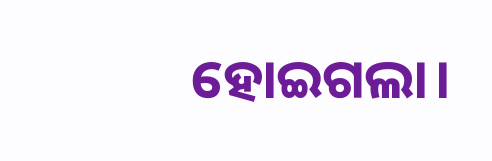ହୋଇଗଲା।